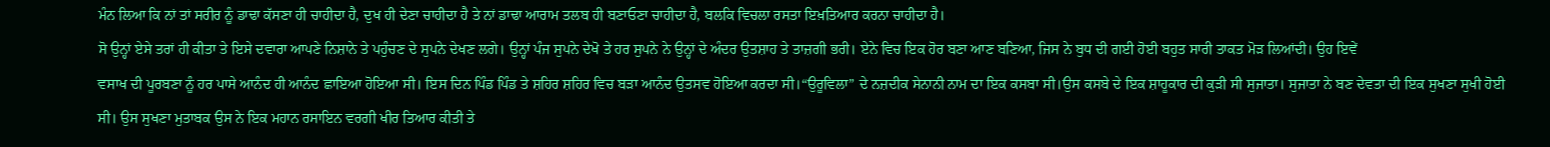ਮੰਨ ਲਿਆ ਕਿ ਨਾਂ ਤਾਂ ਸਰੀਰ ਨੂੰ ਡਾਢਾ ਕੱਸਣਾ ਹੀ ਚਾਹੀਦਾ ਹੈ, ਦੁਖ ਹੀ ਦੇਣਾ ਚਾਹੀਦਾ ਹੈ ਤੇ ਨਾਂ ਡਾਢਾ ਆਰਾਮ ਤਲਬ ਹੀ ਬਣਾਓਣਾ ਚਾਹੀਦਾ ਹੈ, ਬਲਕਿ ਵਿਚਲਾ ਰਸਤਾ ਇਖ਼ਤਿਆਰ ਕਰਨਾ ਚਾਹੀਦਾ ਹੈ।
ਸੋ ਉਨ੍ਹਾਂ ਏਸੇ ਤਰਾਂ ਹੀ ਕੀਤਾ ਤੇ ਇਸੇ ਦਵਾਰਾ ਆਪਣੇ ਨਿਸ਼ਾਨੇ ਤੇ ਪਹੁੰਚਣ ਦੇ ਸੁਪਨੇ ਦੇਖਣ ਲਗੇ। ਉਨ੍ਹਾਂ ਪੰਜ ਸੁਪਨੇ ਦੇਖੋ ਤੇ ਹਰ ਸੁਪਨੇ ਨੇ ਉਨ੍ਹਾਂ ਦੇ ਅੰਦਰ ਉਤਸ਼ਾਹ ਤੇ ਤਾਜ਼ਗੀ ਭਰੀ। ਏਨੇ ਵਿਚ ਇਕ ਹੋਰ ਬਣਾ ਆਣ ਬਣਿਆ, ਜਿਸ ਨੇ ਬੁਧ ਦੀ ਗਈ ਹੋਈ ਬਹੁਤ ਸਾਰੀ ਤਾਕਤ ਮੋੜ ਲਿਆਂਦੀ। ਉਹ ਇਵੇਂ
ਵਸਾਖ ਦੀ ਪੂਰਬਣਾ ਨੂੰ ਹਰ ਪਾਸੇ ਆਨੰਦ ਹੀ ਆਨੰਦ ਛਾਇਆ ਹੋਇਆ ਸੀ। ਇਸ ਦਿਨ ਪਿੰਡ ਪਿੰਡ ਤੇ ਸ਼ਹਿਰ ਸ਼ਹਿਰ ਵਿਚ ਬੜਾ ਆਨੰਦ ਉਤਸਵ ਹੋਇਆ ਕਰਦਾ ਸੀ।“ਉਰੂਵਿਲਾ” ਦੇ ਨਜ਼ਦੀਕ ਸੇਨਾਨੀ ਨਾਮ ਦਾ ਇਕ ਕਸਬਾ ਸੀ।ਉਸ ਕਸਬੇ ਦੇ ਇਕ ਸ਼ਾਹੂਕਾਰ ਦੀ ਕੁੜੀ ਸੀ ਸੁਜਾਤਾ। ਸੁਜਾਤਾ ਨੇ ਬਣ ਦੇਵਤਾ ਦੀ ਇਕ ਸੁਖਣਾ ਸੁਖੀ ਹੋਈ ਸੀ। ਉਸ ਸੁਖਣਾ ਮੁਤਾਬਕ ਉਸ ਨੇ ਇਕ ਮਹਾਨ ਰਸਾਇਨ ਵਰਗੀ ਖੀਰ ਤਿਆਰ ਕੀਤੀ ਤੇ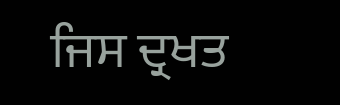ਜਿਸ ਦ੍ਰਖਤ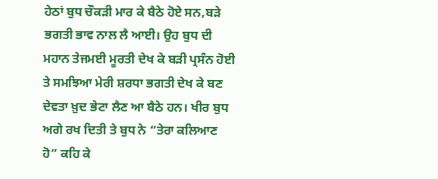ਹੇਠਾਂ ਬੁਧ ਚੌਕੜੀ ਮਾਰ ਕੇ ਬੈਠੇ ਹੋਏ ਸਨ,ਬੜੇ ਭਗਤੀ ਭਾਵ ਨਾਲ ਲੈ ਆਈ। ਉਹ ਬੁਧ ਦੀ ਮਹਾਨ ਤੇਜਮਈ ਮੂਰਤੀ ਦੇਖ ਕੇ ਬੜੀ ਪ੍ਰਸੰਨ ਹੋਈ ਤੇ ਸਮਝਿਆ ਮੇਰੀ ਸ਼ਰਧਾ ਭਗਤੀ ਦੇਖ ਕੇ ਬਣ ਦੇਵਤਾ ਖ਼ੁਦ ਭੇਟਾ ਲੈਣ ਆ ਬੈਠੇ ਹਨ। ਖੀਰ ਬੁਧ ਅਗੇ ਰਖ ਦਿਤੀ ਤੇ ਬੁਧ ਨੇ “ਤੇਰਾ ਕਲਿਆਣ ਹੋ” ਕਹਿ ਕੇ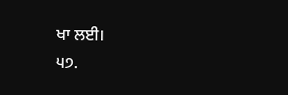ਖਾ ਲਈ।
੫੭.